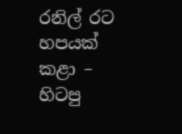රනිල් රට හපයක් කළා – හිටපු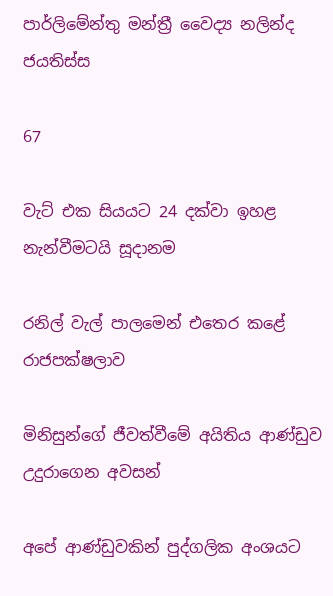පාර්ලිමේන්තු මන්ත්‍රී වෛද්‍ය නලින්ද ජයතිස්ස

67

වැට් එක සියයට 24 දක්වා ඉහළ නැන්වීමටයි සූදානම

රනිල් වැල් පාලමෙන් එතෙර කළේ රාජපක්ෂලාව

මිනිසුන්ගේ ජීවත්වීමේ අයිතිය ආණ්ඩුව උදුරාගෙන අවසන්

අපේ ආණ්ඩුවකින් පුද්ගලික අංශයට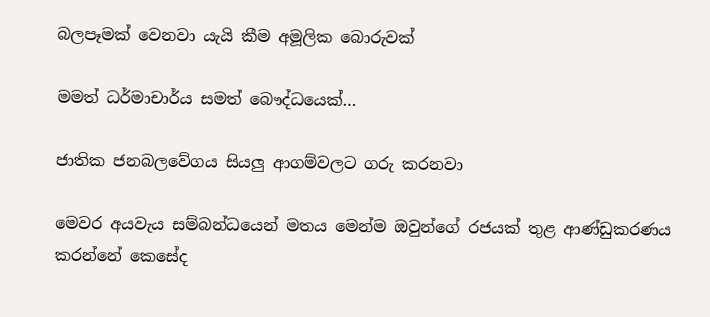බලපෑමක් වෙනවා යැයි කීම අමූලික බොරුවක්

මමත් ධර්මාචාර්ය සමත් බෞද්ධයෙක්…

ජාතික ජනබලවේගය සියලු ආගම්වලට ගරු කරනවා

මෙවර අයවැය සම්බන්ධයෙන් මතය මෙන්ම ඔවුන්ගේ රජයක් තුළ ආණ්ඩුකරණය කරන්නේ කෙසේද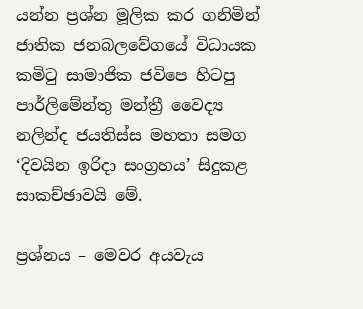යන්න ප්‍රශ්න මූලික කර ගනිමින් ජාතික ජනබලවේගයේ විධායක කමිටු සාමාජික ජවිපෙ හිටපු පාර්ලිමේන්තු මන්ත්‍රී වෛද්‍ය නලින්ද ජයතිස්ස මහතා සමග ‘දිවයින ඉරිදා සංග්‍රහය’ සිදුකළ සාකච්ඡාවයි මේ.

ප්‍රශ්නය – මෙවර අයවැය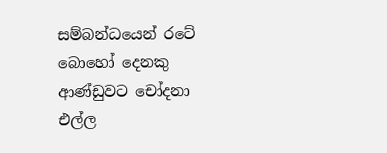සම්බන්ධයෙන් රටේ බොහෝ දෙනකු ආණ්ඩුවට චෝදනා එල්ල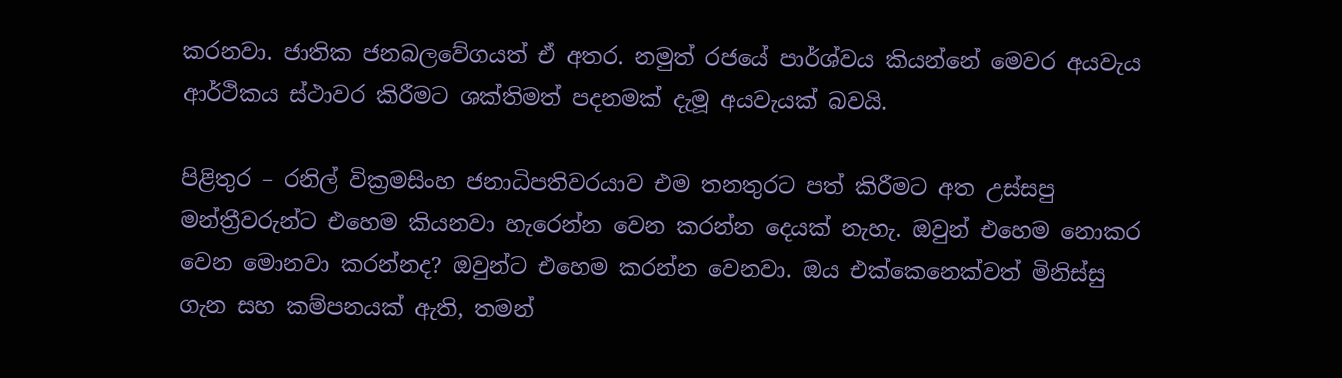කරනවා. ජාතික ජනබලවේගයත් ඒ අතර. නමුත් රජයේ පාර්ශ්වය කියන්නේ මෙවර අයවැය ආර්ථිකය ස්ථාවර කිරීමට ශක්තිමත් පදනමක් දැමූ අයවැයක් බවයි.

පිළිතුර – රනිල් වික්‍රමසිංහ ජනාධිපතිවරයාව එම තනතුරට පත් කිරීමට අත උස්සපු මන්ත්‍රීවරුන්ට එහෙම කියනවා හැරෙන්න වෙන කරන්න දෙයක් නැහැ. ඔවුන් එහෙම නොකර වෙන මොනවා කරන්නද? ඔවුන්ට එහෙම කරන්න වෙනවා. ඔය එක්කෙනෙක්වත් මිනිස්සු ගැන සහ කම්පනයක් ඇති, තමන්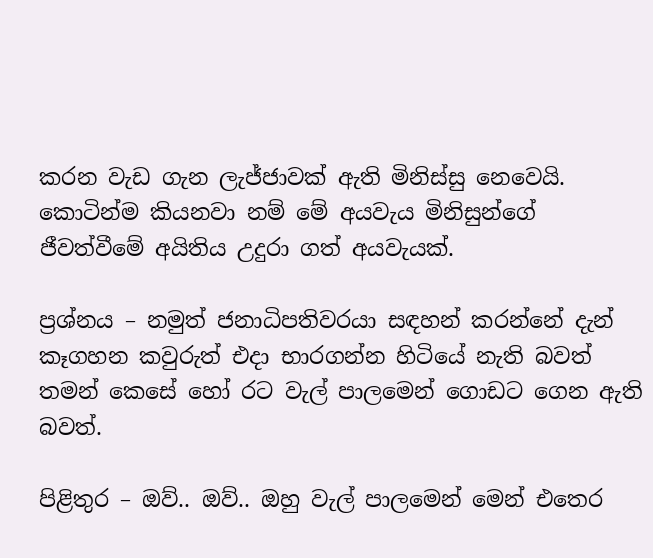කරන වැඩ ගැන ලැජ්ජාවක් ඇති මිනිස්සු නෙවෙයි. කොටින්ම කියනවා නම් මේ අයවැය මිනිසුන්ගේ ජීවත්වීමේ අයිතිය උදුරා ගත් අයවැයක්.

ප්‍රශ්නය – නමුත් ජනාධිපතිවරයා සඳහන් කරන්නේ දැන් කෑගහන කවුරුත් එදා භාරගන්න හිටියේ නැති බවත් තමන් කෙසේ හෝ රට වැල් පාලමෙන් ගොඩට ගෙන ඇති බවත්.

පිළිතුර – ඔව්.. ඔව්.. ඔහු වැල් පාලමෙන් මෙන් එතෙර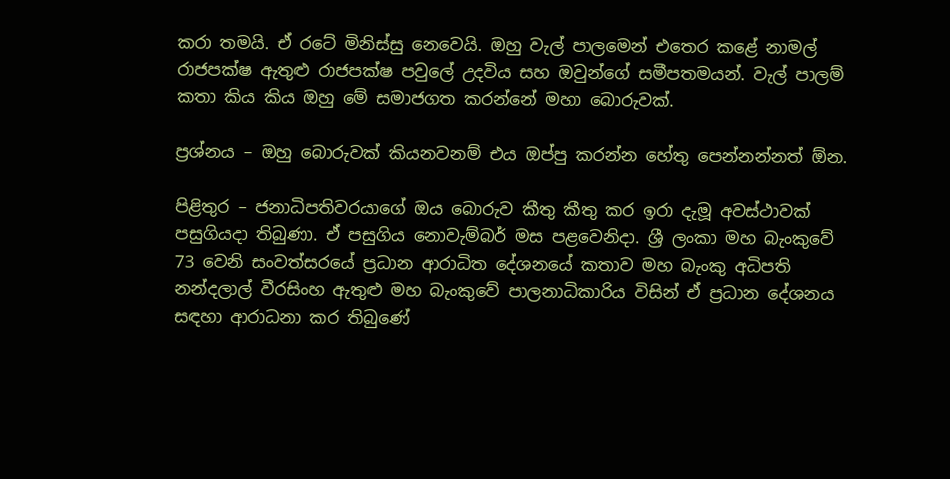කරා තමයි. ඒ රටේ මිනිස්සු නෙවෙයි. ඔහු වැල් පාලමෙන් එතෙර කළේ නාමල් රාජපක්ෂ ඇතුළු රාජපක්ෂ පවුලේ උදවිය සහ ඔවුන්ගේ සමීපතමයන්. වැල් පාලම් කතා කිය කිය ඔහු මේ සමාජගත කරන්නේ මහා බොරුවක්.

ප්‍රශ්නය – ඔහු බොරුවක් කියනවනම් එය ඔප්පු කරන්න හේතු පෙන්නන්නත් ඕන.

පිළිතුර – ජනාධිපතිවරයාගේ ඔය බොරුව කීතු කීතු කර ඉරා දැමූ අවස්ථාවක් පසුගියදා තිබුණා. ඒ පසුගිය නොවැම්බර් මස පළවෙනිදා. ශ්‍රී ලංකා මහ බැංකුවේ 73 වෙනි සංවත්සරයේ ප්‍රධාන ආරාධිත දේශනයේ කතාව මහ බැංකු අධිපති නන්දලාල් වීරසිංහ ඇතුළු මහ බැංකුවේ පාලනාධිකාරිය විසින් ඒ ප්‍රධාන දේශනය සඳහා ආරාධනා කර තිබුණේ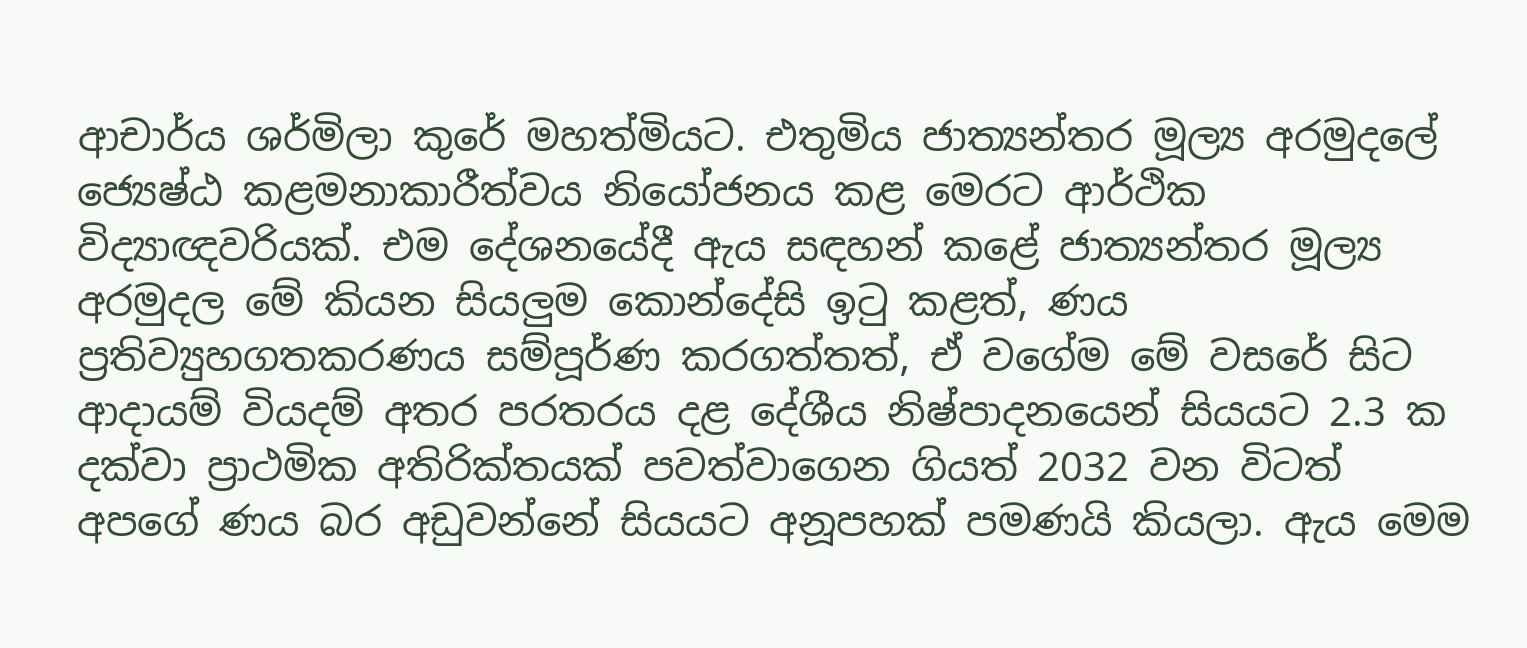ආචාර්ය ශර්මිලා කුරේ මහත්මියට. එතුමිය ජාත්‍යන්තර මූල්‍ය අරමුදලේ ජ්‍යෙෂ්ඨ කළමනාකාරීත්වය නියෝජනය කළ මෙරට ආර්ථික විද්‍යාඥවරියක්. එම දේශනයේදී ඇය සඳහන් කළේ ජාත්‍යන්තර මූල්‍ය අරමුදල මේ කියන සියලුම කොන්දේසි ඉටු කළත්, ණය ප්‍රතිව්‍යුහගතකරණය සම්පූර්ණ කරගත්තත්, ඒ වගේම මේ වසරේ සිට ආදායම් වියදම් අතර පරතරය දළ දේශීය නිෂ්පාදනයෙන් සියයට 2.3 ක දක්වා ප්‍රාථමික අතිරික්තයක් පවත්වාගෙන ගියත් 2032 වන විටත් අපගේ ණය බර අඩුවන්නේ සියයට අනූපහක් පමණයි කියලා. ඇය මෙම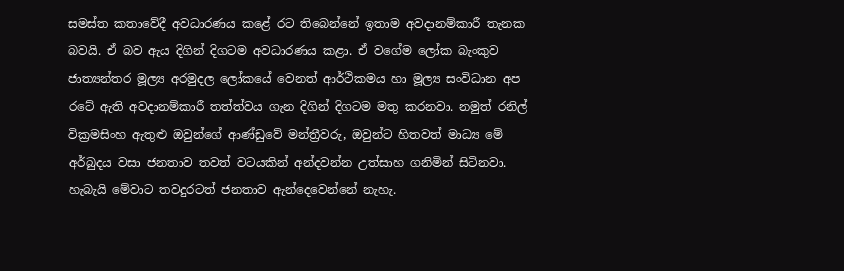සමස්ත කතාවේදී අවධාරණය කළේ රට තිබෙන්නේ ඉතාම අවදානම්කාරී තැනක බවයි. ඒ බව ඇය දිගින් දිගටම අවධාරණය කළා. ඒ වගේම ලෝක බැංකුව ජාත්‍යන්තර මූල්‍ය අරමුදල ලෝකයේ වෙනත් ආර්ථිකමය හා මූල්‍ය සංවිධාන අප රටේ ඇති අවදානම්කාරී තත්ත්වය ගැන දිගින් දිගටම මතු කරනවා. නමුත් රනිල් වික්‍රමසිංහ ඇතුළු ඔවුන්ගේ ආණ්ඩුවේ මන්ත්‍රීවරු, ඔවුන්ට හිතවත් මාධ්‍ය මේ අර්බුදය වසා ජනතාව තවත් වටයකින් අන්දවන්න උත්සාහ ගනිමින් සිටිනවා. හැබැයි මේවාට තවදුරටත් ජනතාව ඇන්දෙවෙන්නේ නැහැ.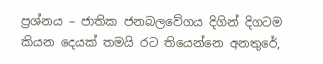ප්‍රශ්නය – ජාතික ජනබලවේගය දිගින් දිගටම කියන දෙයක් තමයි රට තියෙන්නෙ අනතුරේ,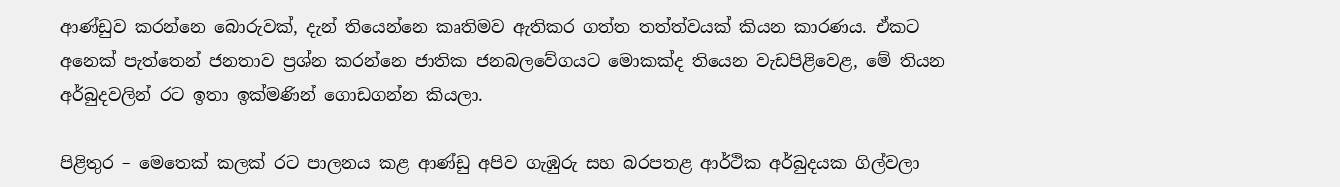ආණ්ඩුව කරන්නෙ බොරුවක්, දැන් තියෙන්නෙ කෘතිමව ඇතිකර ගත්ත තත්ත්වයක් කියන කාරණය. ඒකට අනෙක් පැත්තෙන් ජනතාව ප්‍රශ්න කරන්නෙ ජාතික ජනබලවේගයට මොකක්ද තියෙන වැඩපිළිවෙළ, මේ තියන අර්බුදවලින් රට ඉතා ඉක්මණින් ගොඩගන්න කියලා.

පිළිතුර – මෙතෙක් කලක් රට පාලනය කළ ආණ්ඩු අපිව ගැඹුරු සහ බරපතළ ආර්ථික අර්බුදයක ගිල්වලා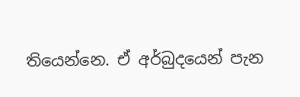තියෙන්නෙ. ඒ අර්බුදයෙන් පැන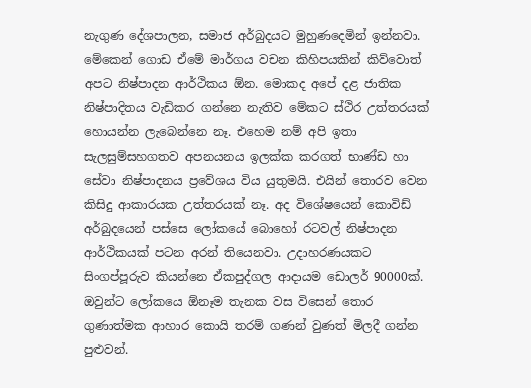නැගුණ දේශපාලන, සමාජ අර්බුදයට මුහුණදෙමින් ඉන්නවා. මේකෙන් ගොඩ ඒමේ මාර්ගය වචන කිහිපයකින් කිව්වොත් අපට නිෂ්පාදන ආර්ථිකය ඕන. මොකද අපේ දළ ජාතික නිෂ්පාදිතය වැඩිකර ගන්නෙ නැතිව මේකට ස්ථිර උත්තරයක් හොයන්න ලැබෙන්නෙ නෑ. එහෙම නම් අපි ඉතා සැලසුම්සහගතව අපනයනය ඉලක්ක කරගත් භාණ්ඩ හා සේවා නිෂ්පාදනය ප්‍රවේශය විය යුතුමයි. එයින් තොරව වෙන කිසිදු ආකාරයක උත්තරයක් නෑ. අද විශේෂයෙන් කොවිඩ් අර්බුදයෙන් පස්සෙ ලෝකයේ බොහෝ රටවල් නිෂ්පාදන ආර්ථිකයක් පටන අරන් තියෙනවා. උදාහරණයකට සිංගප්පූරුව කියන්නෙ ඒකපුද්ගල ආදායම ඩොලර් 90000ක්. ඔවුන්ට ලෝකයෙ ඕනෑම තැනක වස විසෙන් තොර ගුණාත්මක ආහාර කොයි තරම් ගණන් වුණත් මිලදී ගන්න පුළුවන්.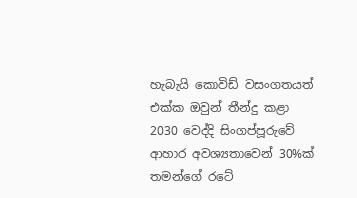හැබැයි කොවිඩ් වසංගතයත් එක්ක ඔවුන් තීන්දු කළා 2030 වෙද්දි සිංගප්පූරුවේ ආහාර අවශ්‍යතාවෙන් 30%ක් තමන්ගේ රටේ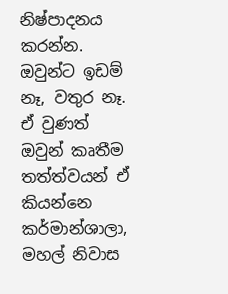නිෂ්පාදනය කරන්න. ඔවුන්ට ඉඩම් නෑ, වතුර නෑ. ඒ වුණත් ඔවුන් කෘතීම තත්ත්වයන් ඒ කියන්නෙ කර්මාන්ශාලා, මහල් නිවාස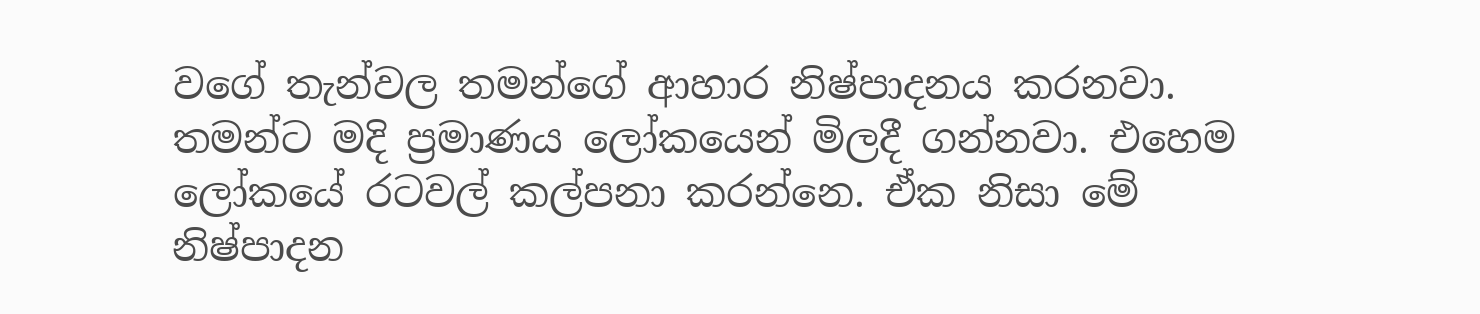වගේ තැන්වල තමන්ගේ ආහාර නිෂ්පාදනය කරනවා. තමන්ට මදි ප්‍රමාණය ලෝකයෙන් මිලදී ගන්නවා. එහෙම ලෝකයේ රටවල් කල්පනා කරන්නෙ. ඒක නිසා මේ නිෂ්පාදන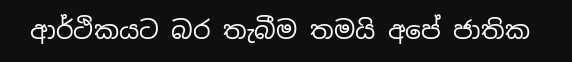ආර්ථිකයට බර තැබීම තමයි අපේ ජාතික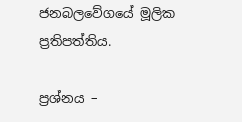ජනබලවේගයේ මූලික ප්‍රතිපත්තිය.

ප්‍රශ්නය –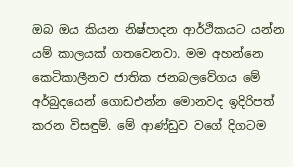ඔබ ඔය කියන නිෂ්පාදන ආර්ථිකයට යන්න යම් කාලයක් ගතවෙනවා. මම අහන්නෙ කෙටිකාලීනව ජාතික ජනබලවේගය මේ අර්බුදයෙන් ගොඩඑන්න මොනවද ඉදිරිපත් කරන විසඳුම්. මේ ආණ්ඩුව වගේ දිගටම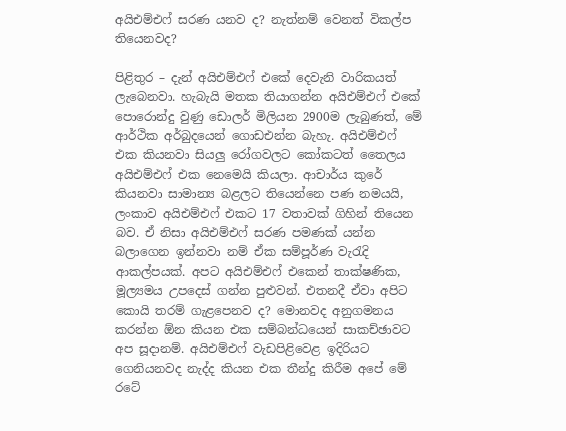අයිඑම්එෆ් සරණ යනව ද? නැත්නම් වෙනත් විකල්ප තියෙනවද?

පිළිතුර – දැන් අයිඑම්එෆ් එකේ දෙවැනි වාරිකයත් ලැබෙනවා. හැබැයි මතක තියාගන්න අයිඑම්එෆ් එකේ පොරොන්දු වුණු ඩොලර් මිලියන 2900ම ලැබුණත්, මේ ආර්ථික අර්බුදයෙන් ගොඩඑන්න බැහැ. අයිඑම්එෆ් එක කියනවා සියලු රෝගවලට කෝකටත් තෛලය අයිඑම්එෆ් එක නෙමෙයි කියලා. ආචාර්ය කුරේ කියනවා සාමාන්‍ය බළලට තියෙන්නෙ පණ නමයයි, ලංකාව අයිඑම්එෆ් එකට 17 වතාවක් ගිහින් තියෙන බව. ඒ නිසා අයිඑම්එෆ් සරණ පමණක් යන්න බලාගෙන ඉන්නවා නම් ඒක සම්පූර්ණ වැරැදි ආකල්පයක්. අපට අයිඑම්එෆ් එකෙන් තාක්ෂණික, මූල්‍යමය උපදෙස් ගන්න පුළුවන්. එතනදී ඒවා අපිට කොයි තරම් ගැළපෙනව ද? මොනවද අනුගමනය කරන්න ඕන කියන එක සම්බන්ධයෙන් සාකච්ඡාවට අප සූදානම්. අයිඑම්එෆ් වැඩපිළිවෙළ ඉදිරියට ගෙනියනවද නැද්ද කියන එක තීන්දු කිරීම අපේ මේ රටේ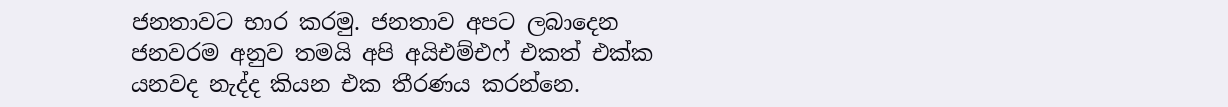ජනතාවට භාර කරමු. ජනතාව අපට ලබාදෙන ජනවරම අනුව තමයි අපි අයිඑම්එෆ් එකත් එක්ක යනවද නැද්ද කියන එක තීරණය කරන්නෙ.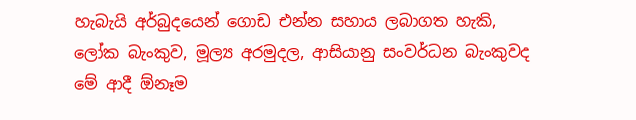හැබැයි අර්බුදයෙන් ගොඩ එන්න සහාය ලබාගත හැකි, ලෝක බැංකුව, මූල්‍ය අරමුදල, ආසියානු සංවර්ධන බැංකුවද මේ ආදී ඕනෑම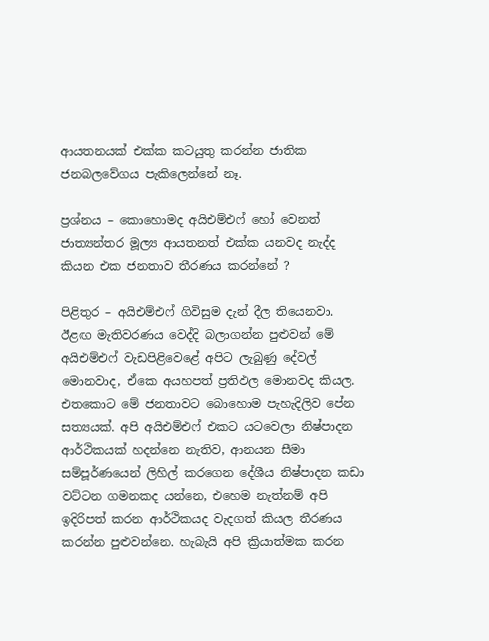ආයතනයක් එක්ක කටයුතු කරන්න ජාතික ජනබලවේගය පැකිලෙන්නේ නෑ.

ප්‍රශ්නය – කොහොමද අයිඑම්එෆ් හෝ වෙනත් ජාත්‍යන්තර මූල්‍ය ආයතනත් එක්ක යනවද නැද්ද කියන එක ජනතාව තීරණය කරන්නේ ?

පිළිතුර – අයිඑම්එෆ් ගිවිසුම දැන් දීල තියෙනවා. ඊළඟ මැතිවරණය වෙද්දි බලාගන්න පුළුවන් මේ අයිඑම්එෆ් වැඩපිළිවෙළේ අපිට ලැබුණු දේවල් මොනවාද, ඒකෙ අයහපත් ප්‍රතිඵල මොනවද කියල. එතකොට මේ ජනතාවට බොහොම පැහැදිලිව පේන සත්‍යයක්. අපි අයිඑම්එෆ් එකට යටවෙලා නිෂ්පාදන ආර්ථිකයක් හදන්නෙ නැතිව, ආනයන සීමා සම්පූර්ණයෙන් ලිහිල් කරගෙන දේශීය නිෂ්පාදන කඩා වට්ටන ගමනකද යන්නෙ, එහෙම නැත්නම් අපි ඉදිරිපත් කරන ආර්ථිකයද වැදගත් කියල තීරණය කරන්න පුළුවන්නෙ. හැබැයි අපි ක්‍රියාත්මක කරන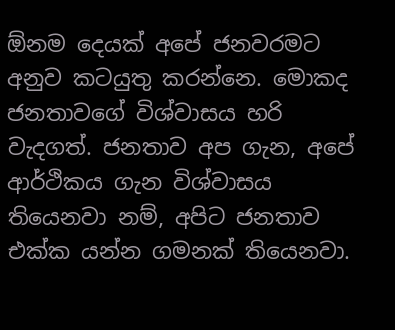ඕනම දෙයක් අපේ ජනවරමට අනුව කටයුතු කරන්නෙ. මොකද ජනතාවගේ විශ්වාසය හරි වැදගත්. ජනතාව අප ගැන, අපේ ආර්ථිකය ගැන විශ්වාසය තියෙනවා නම්, අපිට ජනතාව එක්ක යන්න ගමනක් තියෙනවා.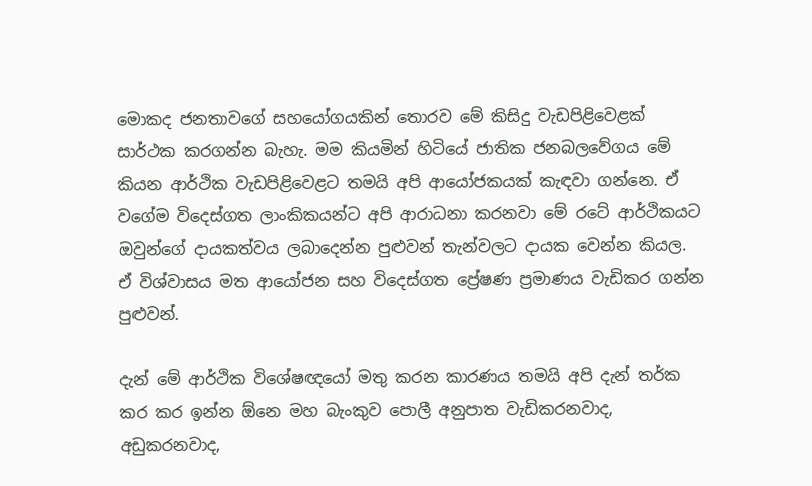මොකද ජනතාවගේ සහයෝගයකින් තොරව මේ කිසිදු වැඩපිළිවෙළක් සාර්ථක කරගන්න බැහැ. මම කියමින් හිටියේ ජාතික ජනබලවේගය මේ කියන ආර්ථික වැඩපිළිවෙළට තමයි අපි ආයෝජකයක් කැඳවා ගන්නෙ. ඒ වගේම විදෙස්ගත ලාංකිකයන්ට අපි ආරාධනා කරනවා මේ රටේ ආර්ථිකයට ඔවුන්ගේ දායකත්වය ලබාදෙන්න පුළුවන් තැන්වලට දායක වෙන්න කියල. ඒ විශ්වාසය මත ආයෝජන සහ විදෙස්ගත ප්‍රේෂණ ප්‍රමාණය වැඩිකර ගන්න පුළුවන්.

දැන් මේ ආර්ථික විශේෂඥයෝ මතු කරන කාරණය තමයි අපි දැන් තර්ක කර කර ඉන්න ඕනෙ මහ බැංකුව පොලී අනුපාත වැඩිකරනවාද, අඩුකරනවාද,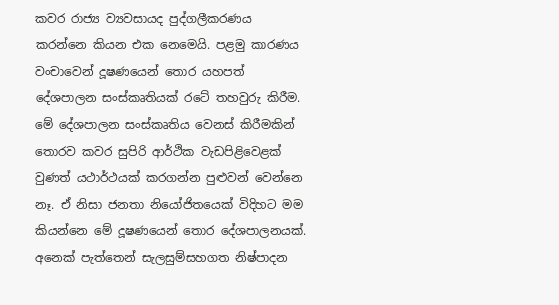කවර රාජ්‍ය ව්‍යවසායද පුද්ගලීකරණය කරන්නෙ කියන එක නෙමෙයි. පළමු කාරණය වංචාවෙන් දූෂණයෙන් තොර යහපත් දේශපාලන සංස්කෘතියක් රටේ තහවුරු කිරීම. මේ දේශපාලන සංස්කෘතිය වෙනස් කිරීමකින් තොරව කවර සුපිරි ආර්ථික වැඩපිළිවෙළක් වුණත් යථාර්ථයක් කරගන්න පුළුවන් වෙන්නෙ නෑ. ඒ නිසා ජනතා නියෝජිතයෙක් විදිහට මම කියන්නෙ මේ දූෂණයෙන් තොර දේශපාලනයක්. අනෙක් පැත්තෙන් සැලසුම්සහගත නිෂ්පාදන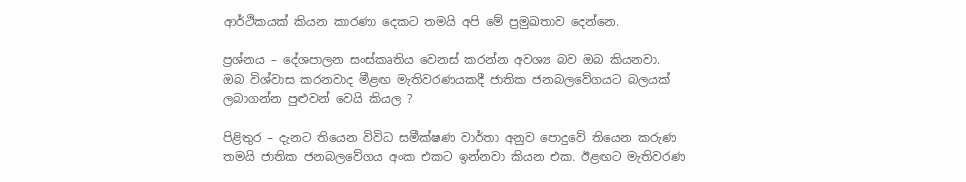ආර්ථිකයක් කියන කාරණා දෙකට තමයි අපි මේ ප්‍රමුඛතාව දෙන්නෙ.

ප්‍රශ්නය – දේශපාලන සංස්කෘතිය වෙනස් කරන්න අවශ්‍ය බව ඔබ කියනවා. ඔබ විශ්වාස කරනවාද මීළඟ මැතිවරණයකදී ජාතික ජනබලවේගයට බලයක් ලබාගන්න පුළුවන් වෙයි කියල ?

පිළිතුර – දැනට තියෙන විවිධ සමීක්ෂණ වාර්තා අනුව පොදුවේ තියෙන කරුණ තමයි ජාතික ජනබලවේගය අංක එකට ඉන්නවා කියන එක. ඊළඟට මැතිවරණ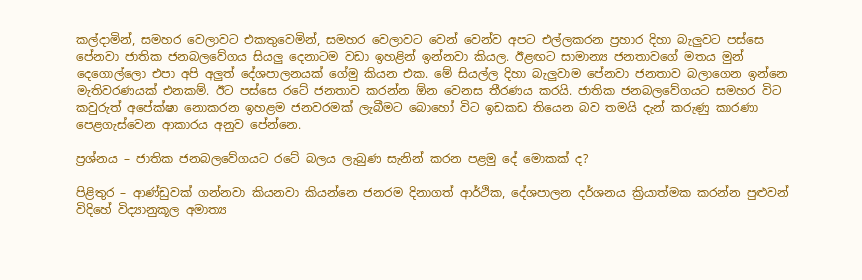කල්දාමින්, සමහර වෙලාවට එකතුවෙමින්, සමහර වෙලාවට වෙන් වෙන්ව අපට එල්ලකරන ප්‍රහාර දිහා බැලුවට පස්සෙ පේනවා ජාතික ජනබලවේගය සියලු දෙනාටම වඩා ඉහළින් ඉන්නවා කියල. ඊළඟට සාමාන්‍ය ජනතාවගේ මතය මුන් දෙගොල්ලො එපා අපි අලුත් දේශපාලනයක් ගේමු කියන එක. මේ සියල්ල දිහා බැලුවාම පේනවා ජනතාව බලාගෙන ඉන්නෙ මැතිවරණයක් එනකම්. ඊට පස්සෙ රටේ ජනතාව කරන්න ඕන වෙනස තීරණය කරයි. ජාතික ජනබලවේගයට සමහර විට කවුරුත් අපේක්ෂා නොකරන ඉහළම ජනවරමක් ලැබීමට බොහෝ විට ඉඩකඩ තියෙන බව තමයි දැන් කරුණු කාරණා පෙළගැස්වෙන ආකාරය අනුව පේන්නෙ.

ප්‍රශ්නය – ජාතික ජනබලවේගයට රටේ බලය ලැබුණ සැනින් කරන පළමු දේ මොකක් ද?

පිළිතුර – ආණ්ඩුවක් ගන්නවා කියනවා කියන්නෙ ජනරම දිනාගත් ආර්ථික, දේශපාලන දර්ශනය ක්‍රියාත්මක කරන්න පුළුවන් විදිහේ විද්‍යානුකූල අමාත්‍ය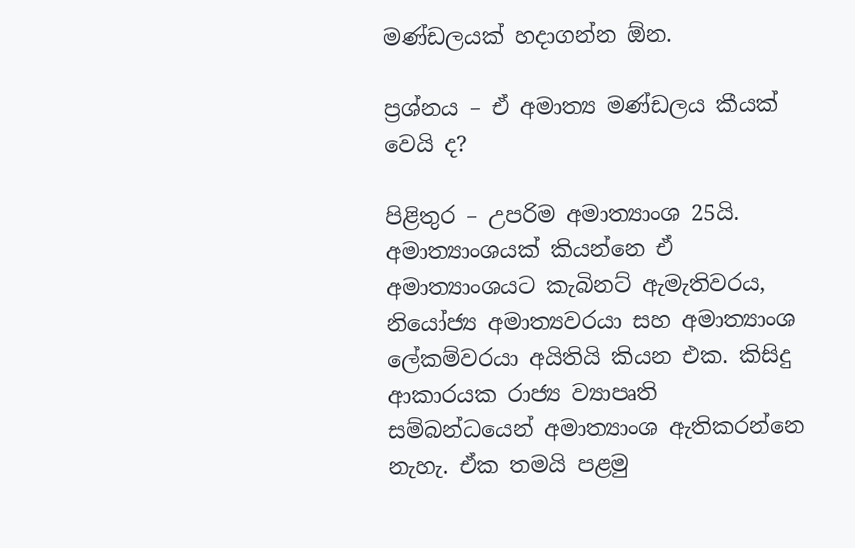මණ්ඩලයක් හදාගන්න ඕන.

ප්‍රශ්නය – ඒ අමාත්‍ය මණ්ඩලය කීයක් වෙයි ද?

පිළිතුර – උපරිම අමාත්‍යාංශ 25යි. අමාත්‍යාංශයක් කියන්නෙ ඒ අමාත්‍යාංශයට කැබිනට් ඇමැතිවරය, නියෝජ්‍ය අමාත්‍යවරයා සහ අමාත්‍යාංශ ලේකම්වරයා අයිතියි කියන එක. කිසිදු ආකාරයක රාජ්‍ය ව්‍යාපෘති සම්බන්ධයෙන් අමාත්‍යාංශ ඇතිකරන්නෙ නැහැ. ඒක තමයි පළමු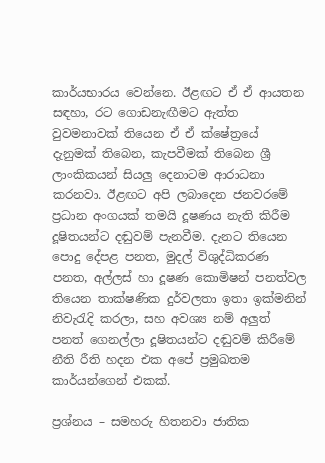කාර්යභාරය වෙන්නෙ. ඊළඟට ඒ ඒ ආයතන සඳහා, රට ගොඩනැඟීමට ඇත්ත වුවමනාවක් තියෙන ඒ ඒ ක්ෂේත්‍රයේ දැනුමක් තිබෙන, කැපවීමක් තිබෙන ශ්‍රී ලාංකිකයන් සියලු දෙනාටම ආරාධනා කරනවා. ඊළඟට අපි ලබාදෙන ජනවරමේ ප්‍රධාන අංගයක් තමයි දූෂණය නැති කිරීම දූෂිතයන්ට දඬුවම් පැනවීම. දැනට තියෙන පොදු දේපළ පනත, මුදල් විශුද්ධිකරණ පනත, අල්ලස් හා දූෂණ කොමිෂන් පනත්වල තියෙන තාක්ෂණික දුර්වලතා ඉතා ඉක්මනින් නිවැරැදි කරලා, සහ අවශ්‍ය නම් අලුත් පනත් ගෙනල්ලා දූෂිතයන්ට දඬුවම් කිරීමේ නීති රීති හදන එක අපේ ප්‍රමුඛතම කාර්යන්ගෙන් එකක්.

ප්‍රශ්නය – සමහරු හිතනවා ජාතික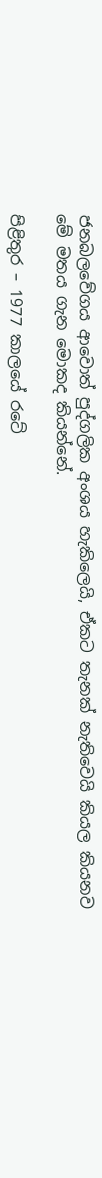ජනබලවේගය ආවොත් පුද්ගලික අංශය හැකිලෙයි, ඒකට තැනක් නැතිවෙයි කියල කියනව මේ මතය ගැන මොකද කියන්නේ.

පිළිතුර – 1977 කාලයේ රටේ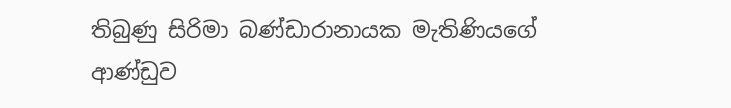තිබුණු සිරිමා බණ්ඩාරානායක මැතිණියගේ ආණ්ඩුව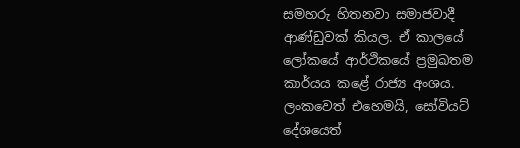සමහරු හිතනවා සමාජවාදී ආණ්ඩුවක් කියල. ඒ කාලයේ ලෝකයේ ආර්ථිකයේ ප්‍රමුඛතම කාර්යය කළේ රාජ්‍ය අංශය. ලංකවෙත් එහෙමයි, සෝවියට් දේශයෙත්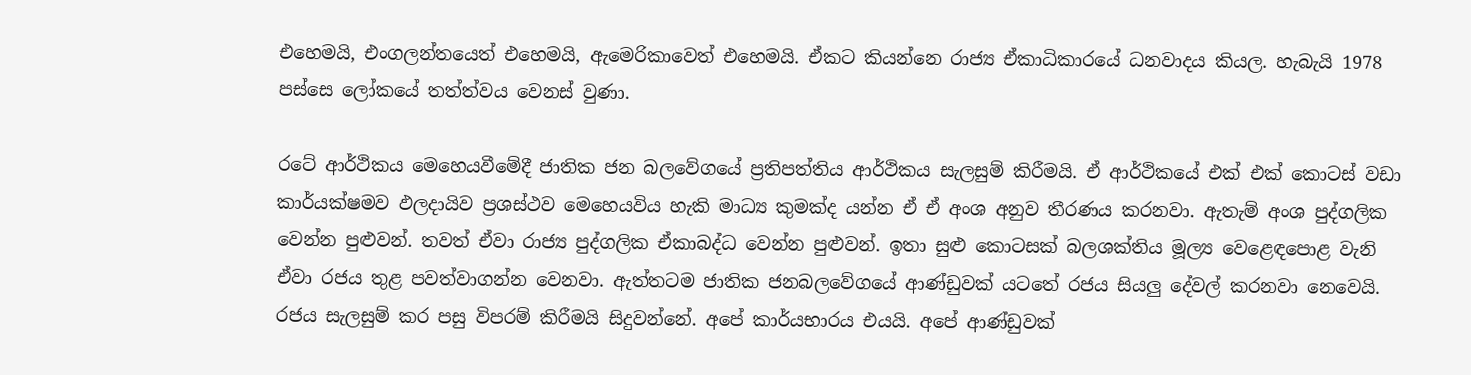එහෙමයි, එංගලන්තයෙත් එහෙමයි, ඇමෙරිකාවෙත් එහෙමයි. ඒකට කියන්නෙ රාජ්‍ය ඒකාධිකාරයේ ධනවාදය කියල. හැබැයි 1978 පස්සෙ ලෝකයේ තත්ත්වය වෙනස් වුණා.

රටේ ආර්ථිකය මෙහෙයවීමේදී ජාතික ජන බලවේගයේ ප්‍රතිපත්තිය ආර්ථිකය සැලසුම් කිරීමයි. ඒ ආර්ථිකයේ එක් එක් කොටස් වඩා කාර්යක්ෂමව ඵලදායිව ප්‍රශස්ථව මෙහෙයවිය හැකි මාධ්‍ය කුමක්ද යන්න ඒ ඒ අංශ අනුව තීරණය කරනවා. ඇතැම් අංශ පුද්ගලික වෙන්න පුළුවන්. තවත් ඒවා රාජ්‍ය පුද්ගලික ඒකාබද්ධ වෙන්න පුළුවන්. ඉතා සුළු කොටසක් බලශක්තිය මූල්‍ය වෙළෙඳපොළ වැනි ඒවා රජය තුළ පවත්වාගන්න වෙනවා. ඇත්තටම ජාතික ජනබලවේගයේ ආණ්ඩුවක් යටතේ රජය සියලු දේවල් කරනවා නෙවෙයි. රජය සැලසුම් කර පසු විපරම් කිරීමයි සිදුවන්නේ. අපේ කාර්යභාරය එයයි. අපේ ආණ්ඩුවක්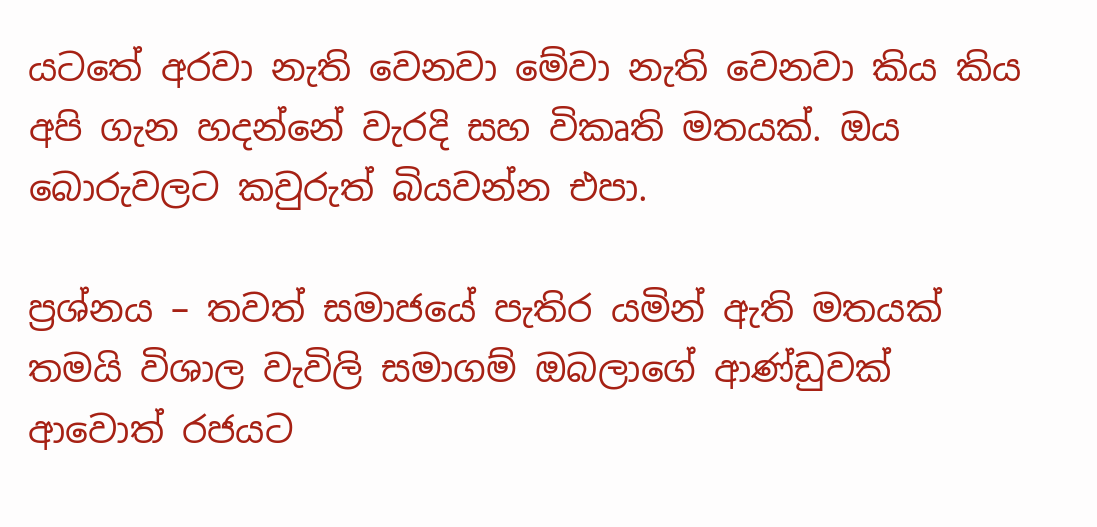යටතේ අරවා නැති වෙනවා මේවා නැති වෙනවා කිය කිය අපි ගැන හදන්නේ වැරදි සහ විකෘති මතයක්. ඔය බොරුවලට කවුරුත් බියවන්න එපා.

ප්‍රශ්නය – තවත් සමාජයේ පැතිර යමින් ඇති මතයක් තමයි විශාල වැවිලි සමාගම් ඔබලාගේ ආණ්ඩුවක් ආවොත් රජයට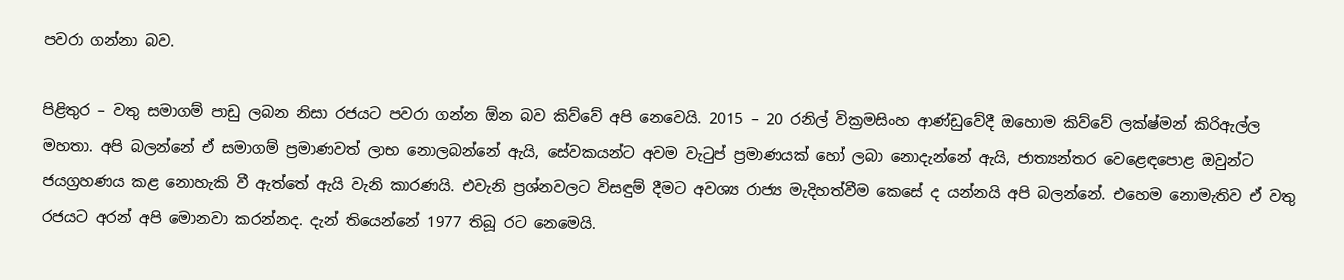පවරා ගන්නා බව.

පිළිතුර – වතු සමාගම් පාඩු ලබන නිසා රජයට පවරා ගන්න ඕන බව කිව්වේ අපි නෙවෙයි. 2015 – 20 රනිල් වික්‍රමසිංහ ආණ්ඩුවේදී ඔහොම කිව්වේ ලක්ෂ්මන් කිරිඇල්ල මහතා. අපි බලන්නේ ඒ සමාගම් ප්‍රමාණවත් ලාභ නොලබන්නේ ඇයි, සේවකයන්ට අවම වැටුප් ප්‍රමාණයක් හෝ ලබා නොදැන්නේ ඇයි, ජාත්‍යන්තර වෙළෙඳපොළ ඔවුන්ට ජයග්‍රහණය කළ නොහැකි වී ඇත්තේ ඇයි වැනි කාරණයි. එවැනි ප්‍රශ්නවලට විසඳුම් දීමට අවශ්‍ය රාජ්‍ය මැදිහත්වීම කෙසේ ද යන්නයි අපි බලන්නේ. එහෙම නොමැතිව ඒ වතු රජයට අරන් අපි මොනවා කරන්නද. දැන් තියෙන්නේ 1977 තිබූ රට නෙමෙයි.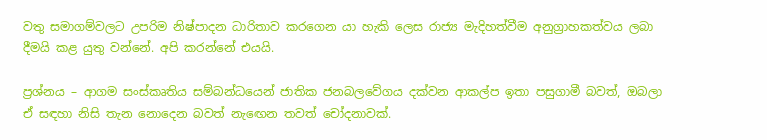වතු සමාගම්වලට උපරිම නිෂ්පාදන ධාරිතාව කරගෙන යා හැකි ලෙස රාජ්‍ය මැදිහත්වීම අනුග්‍රාහකත්වය ලබා දීමයි කළ යුතු වන්නේ. අපි කරන්නේ එයයි.

ප්‍රශ්නය – ආගම සංස්කෘතිය සම්බන්ධයෙන් ජාතික ජනබලවේගය දක්වන ආකල්ප ඉතා පසුගාමී බවත්, ඔබලා ඒ සඳහා නිසි තැන නොදෙන බවත් නැඟෙන තවත් චෝදනාවක්.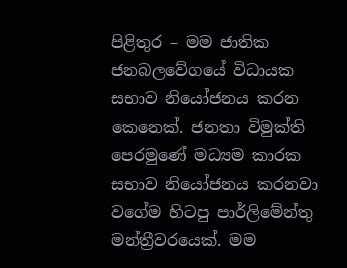පිළිතුර – මම ජාතික ජනබලවේගයේ විධායක සභාව නියෝජනය කරන කෙනෙක්. ජනතා විමුක්ති පෙරමුණේ මධ්‍යම කාරක සභාව නියෝජනය කරනවා වගේම හිටපු පාර්ලිමේන්තු මන්ත්‍රීවරයෙක්. මම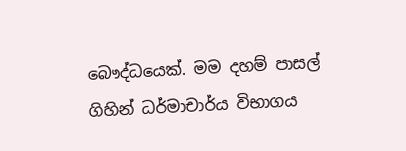බෞද්ධයෙක්. මම දහම් පාසල් ගිහින් ධර්මාචාර්ය විභාගය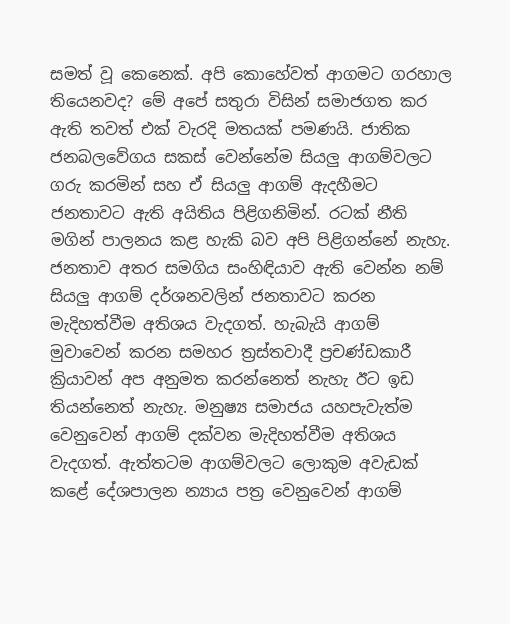සමත් වූ කෙනෙක්. අපි කොහේවත් ආගමට ගරහාල තියෙනවද? මේ අපේ සතුරා විසින් සමාජගත කර ඇති තවත් එක් වැරදි මතයක් පමණයි. ජාතික ජනබලවේගය සකස් වෙන්නේම සියලු ආගම්වලට ගරු කරමින් සහ ඒ සියලු ආගම් ඇදහීමට ජනතාවට ඇති අයිතිය පිළිගනිමින්. රටක් නීති මගින් පාලනය කළ හැකි බව අපි පිළිගන්නේ නැහැ. ජනතාව අතර සමගිය සංහිඳියාව ඇති වෙන්න නම් සියලු ආගම් දර්ශනවලින් ජනතාවට කරන මැදිහත්වීම අතිශය වැදගත්. හැබැයි ආගම් මුවාවෙන් කරන සමහර ත්‍රස්තවාදී ප්‍රචණ්ඩකාරී ක්‍රියාවන් අප අනුමත කරන්නෙත් නැහැ ඊට ඉඩ තියන්නෙත් නැහැ. මනුෂ්‍ය සමාජය යහපැවැත්ම වෙනුවෙන් ආගම් දක්වන මැදිහත්වීම අතිශය වැදගත්. ඇත්තටම ආගම්වලට ලොකුම අවැඩක් කළේ දේශපාලන න්‍යාය පත්‍ර වෙනුවෙන් ආගම්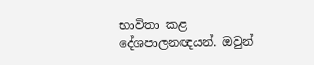භාවිතා කළ දේශපාලනඥයන්. ඔවුන්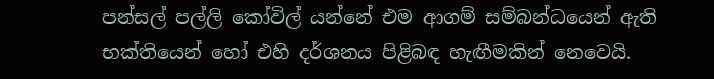පන්සල් පල්ලි කෝවිල් යන්නේ එම ආගම් සම්බන්ධයෙන් ඇති භක්තියෙන් හෝ එහි දර්ශනය පිළිබඳ හැඟීමකින් නෙවෙයි.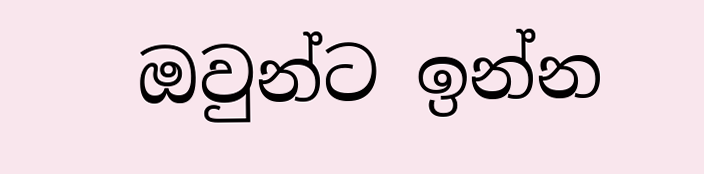ඔවුන්ට ඉන්න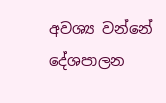අවශ්‍ය වන්නේ දේශපාලන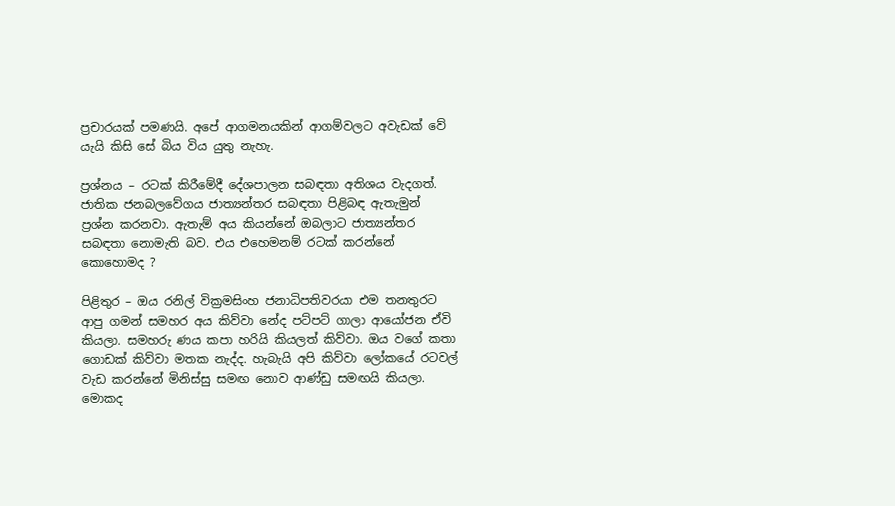ප්‍රචාරයක් පමණයි. අපේ ආගමනයකින් ආගම්වලට අවැඩක් වේ යැයි කිසි සේ බිය විය යුතු නැහැ.

ප්‍රශ්නය – රටක් කිරීමේදී දේශපාලන සබඳතා අතිශය වැදගත්. ජාතික ජනබලවේගය ජාත්‍යන්තර සබඳතා පිළිබඳ ඇතැමුන් ප්‍රශ්න කරනවා. ඇතැම් අය කියන්නේ ඔබලාට ජාත්‍යන්තර සබඳතා නොමැති බව. එය එහෙමනම් රටක් කරන්නේ කොහොමද ?

පිළිතුර – ඔය රනිල් වික්‍රමසිංහ ජනාධිපතිවරයා එම තනතුරට ආපු ගමන් සමහර අය කිව්වා නේද පට්පට් ගාලා ආයෝජන ඒවි කියලා. සමහරු ණය කපා හරියි කියලත් කිව්වා. ඔය වගේ කතා ගොඩක් කිව්වා මතක නැද්ද. හැබැයි අපි කිව්වා ලෝකයේ රටවල් වැඩ කරන්නේ මිනිස්සු සමඟ නොව ආණ්ඩු සමඟයි කියලා. මොකද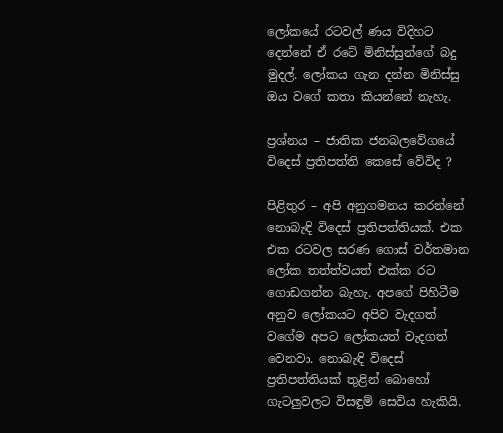ලෝකයේ රටවල් ණය විදිහට දෙන්නේ ඒ රටේ මිනිස්සුන්ගේ බදු මුදල්. ලෝකය ගැන දන්න මිනිස්සු ඔය වගේ කතා කියන්නේ නැහැ.

ප්‍රශ්නය – ජාතික ජනබලවේගයේ විදෙස් ප්‍රතිපත්ති කෙසේ වේවිද ?

පිළිතුර – අපි අනුගමනය කරන්නේ නොබැඳි විදෙස් ප්‍රතිපත්තියක්. එක එක රටවල සරණ ගොස් වර්තමාන ලෝක තත්ත්වයත් එක්ක රට ගොඩගන්න බැහැ. අපගේ පිහිටීම අනුව ලෝකයට අපිව වැදගත් වගේම අපට ලෝකයත් වැදගත් වෙනවා. නොබැඳි විදෙස් ප්‍රතිපත්තියක් තුළින් බොහෝ ගැටලුවලට විසඳුම් සෙවිය හැකියි.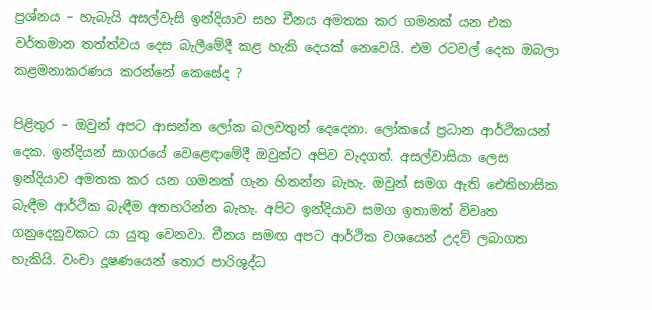ප්‍රශ්නය – හැබැයි අසල්වැසි ඉන්දියාව සහ චීනය අමතක කර ගමනක් යන එක වර්තමාන තත්ත්වය දෙස බැලීමේදී කළ හැකි දෙයක් නෙවෙයි. එම රටවල් දෙක ඔබලා කළමනාකරණය කරන්නේ කෙසේද ?

පිළිතුර – ඔවුන් අපට ආසන්න ලෝක බලවතුන් දෙදෙනා. ලෝකයේ ප්‍රධාන ආර්ථිකයන් දෙක. ඉන්දියන් සාගරයේ වෙළෙඳාමේදී ඔවුන්ට අපිව වැදගත්. අසල්වාසියා ලෙස ඉන්දියාව අමතක කර යන ගමනක් ගැන හිතන්න බැහැ. ඔවුන් සමග ඇති ඓතිහාසික බැඳීම ආර්ථික බැඳීම අතහරින්න බැහැ. අපිට ඉන්දියාව සමග ඉතාමත් විවෘත ගනුදෙනුවකට යා යුතු වෙනවා. චීනය සමඟ අපට ආර්ථික වශයෙන් උදව් ලබාගත හැකියි. වංචා දූෂණයෙන් තොර පාරිශුද්ධ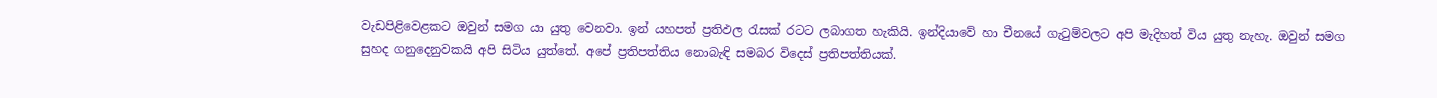වැඩපිළිවෙළකට ඔවුන් සමග යා යුතු වෙනවා. ඉන් යහපත් ප්‍රතිඵල රැසක් රටට ලබාගත හැකියි. ඉන්දියාවේ හා චීනයේ ගැටුම්වලට අපි මැදිහත් විය යුතු නැහැ. ඔවුන් සමග සුහද ගනුදෙනුවකයි අපි සිටිය යුත්තේ. අපේ ප්‍රතිපත්තිය නොබැඳි සමබර විදෙස් ප්‍රතිපත්තියක්.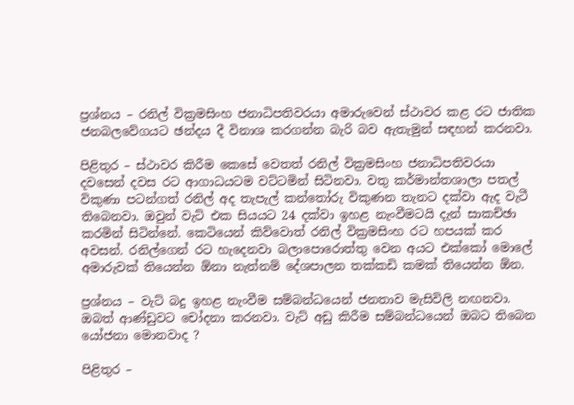ප්‍රශ්නය – රනිල් වික්‍රමසිංහ ජනාධිපතිවරයා අමාරුවෙන් ස්ථාවර කළ රට ජාතික ජනබලවේගයට ඡන්දය දී විනාශ කරගන්න බැරි බව ඇතැමුන් සඳහන් කරනවා.

පිළිතුර – ස්ථාවර කිරීම කෙසේ වෙතත් රනිල් වික්‍රමසිංහ ජනාධිපතිවරයා දවසෙන් දවස රට ආගාධයටම වට්ටමින් සිටිනවා. වතු කර්මාන්තශාලා පතල් විකුණා පටන්ගත් රනිල් අද තැපැල් කන්තෝරු විකුණන තැනට දක්වා ඇද වැටී තිබෙනවා. ඔවුන් වැට් එක සියයට 24 දක්වා ඉහළ නැංවීමටයි දැන් සාකච්ඡා කරමින් සිටින්නේ. කෙටියෙන් කිව්වොත් රනිල් වික්‍රමසිංහ රට හපයක් කර අවසන්. රනිල්ගෙන් රට හැදෙනවා බලාපොරොත්තු වෙන අයට එක්කෝ මොලේ අමාරුවක් තියෙන්න ඕනා නැත්නම් දේශපාලන තක්කඩි කමක් තියෙන්න ඕන.

ප්‍රශ්නය – වැට් බදු ඉහළ නැංවීම සම්බන්ධයෙන් ජනතාව මැසිවිලි නඟනවා. ඔබත් ආණ්ඩුවට චෝදනා කරනවා. වැට් අඩු කිරීම සම්බන්ධයෙන් ඔබට තිබෙන යෝජනා මොනවාද ?

පිළිතුර –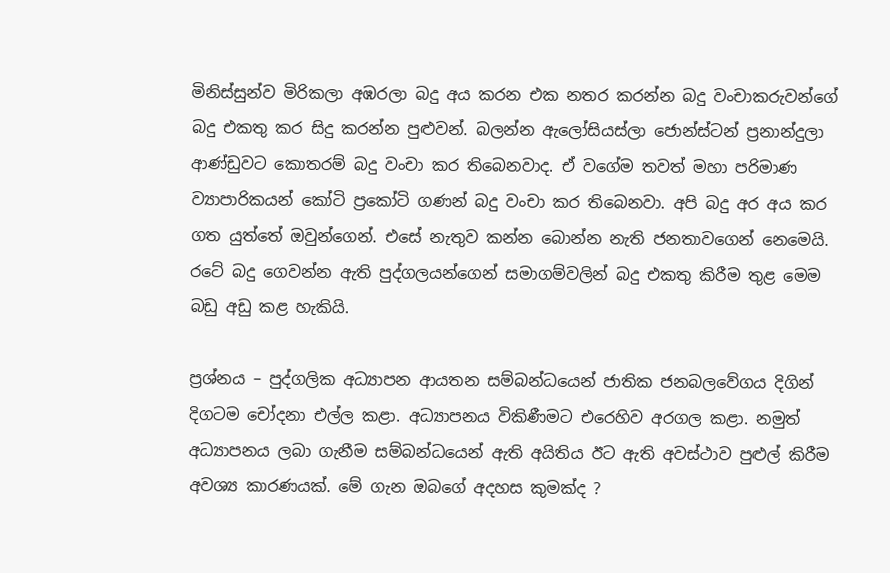මිනිස්සුන්ව මිරිකලා අඹරලා බදු අය කරන එක නතර කරන්න බදු වංචාකරුවන්ගේ බදු එකතු කර සිදු කරන්න පුළුවන්. බලන්න ඇලෝසියස්ලා ජොන්ස්ටන් ප්‍රනාන්දුලා ආණ්ඩුවට කොතරම් බදු වංචා කර තිබෙනවාද. ඒ වගේම තවත් මහා පරිමාණ ව්‍යාපාරිකයන් කෝටි ප්‍රකෝටි ගණන් බදු වංචා කර තිබෙනවා. අපි බදු අර අය කර ගත යුත්තේ ඔවුන්ගෙන්. එසේ නැතුව කන්න බොන්න නැති ජනතාවගෙන් නෙමෙයි. රටේ බදු ගෙවන්න ඇති පුද්ගලයන්ගෙන් සමාගම්වලින් බදු එකතු කිරීම තුළ මෙම බඩු අඩු කළ හැකියි.

ප්‍රශ්නය – පුද්ගලික අධ්‍යාපන ආයතන සම්බන්ධයෙන් ජාතික ජනබලවේගය දිගින් දිගටම චෝදනා එල්ල කළා. අධ්‍යාපනය විකිණීමට එරෙහිව අරගල කළා. නමුත් අධ්‍යාපනය ලබා ගැනීම සම්බන්ධයෙන් ඇති අයිතිය ඊට ඇති අවස්ථාව පුළුල් කිරීම අවශ්‍ය කාරණයක්. මේ ගැන ඔබගේ අදහස කුමක්ද ?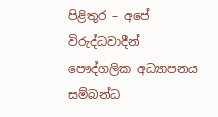පිළිතුර – අපේ විරුද්ධවාදීන් පෞද්ගලික අධ්‍යාපනය සම්බන්ධ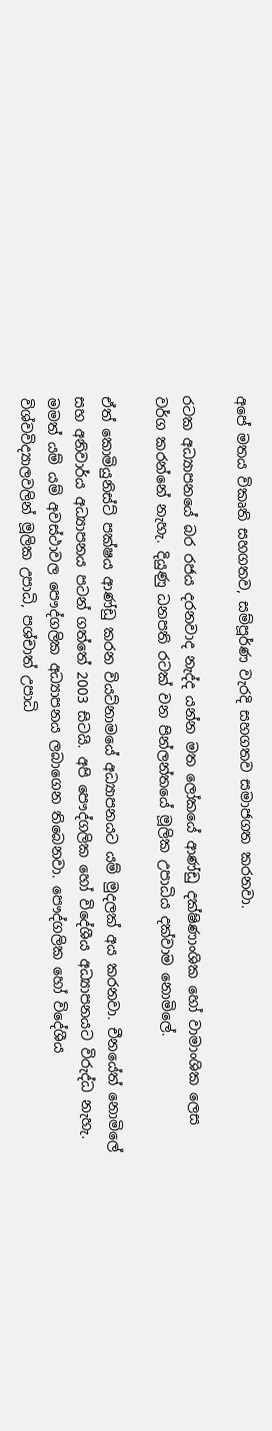අපේ මතය විකෘති සහගතව, සම්පූර්ණ වැරදි සහගතව සමාජගත කරනවා.

රටක අධ්‍යාපනයේ බර රජය දරනවාද නැද්ද යන්න මත ලෝකයේ ආණ්ඩු දක්ෂිණාංශික හෝ වාමාංශික ලෙස වර්ග කරන්නේ නැහැ. දියුණු ධනපති රටක් වන පින්ලන්තයේ මූලික උපාධිය දක්වාම නොමිලේ.

ඒත් කොමියුනිස්ට් පක්ෂය ආණ්ඩු කරන වියට්නාමයේ අධ්‍යාපනයට යම් මුදලක් අය කරනවා. චීනයේත් නොමිලේ සහ අනිවාර්ය අධ්‍යාපනය පටන් ගත්තේ 2003 සිටයි. අපි පෞද්ගලික හෝ විදේශීය අධ්‍යාපනයට විරුද්ධ නැහැ. මමත් යම් යම් අවස්ථාවල පෞද්ගලික අධ්‍යාපනය ලබාගෙන තිබෙනවා. පෞද්ගලික හෝ විදේශීය විශ්වවිද්‍යාලවලින් මූලික උපාධි, පශ්චාත් උපාධි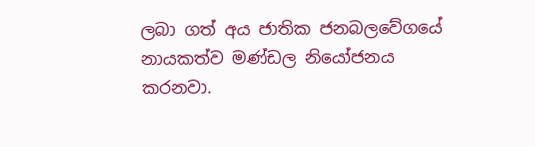ලබා ගත් අය ජාතික ජනබලවේගයේ නායකත්ව මණ්ඩල නියෝජනය කරනවා.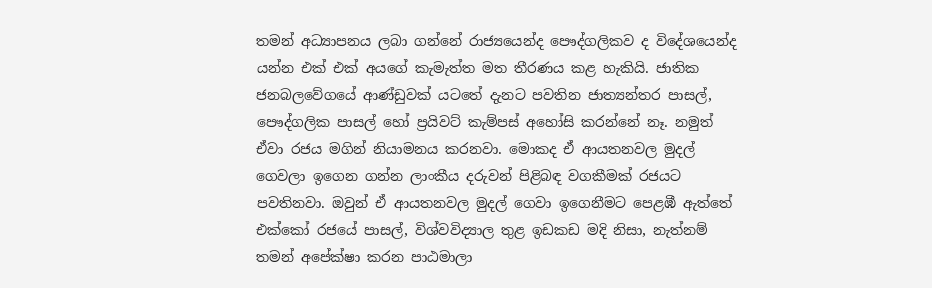තමන් අධ්‍යාපනය ලබා ගන්නේ රාජ්‍යයෙන්ද පෞද්ගලිකව ද විදේශයෙන්ද යන්න එක් එක් අයගේ කැමැත්ත මත තීරණය කළ හැකියි. ජාතික ජනබලවේගයේ ආණ්ඩුවක් යටතේ දැනට පවතින ජාත්‍යන්තර පාසල්, පෞද්ගලික පාසල් හෝ ප්‍රයිවට් කැම්පස් අහෝසි කරන්නේ නෑ. නමුත් ඒවා රජය මගින් නියාමනය කරනවා. මොකද ඒ ආයතනවල මුදල් ගෙවලා ඉගෙන ගන්න ලාංකීය දරුවන් පිළිබඳ වගකීමක් රජයට පවතිනවා. ඔවුන් ඒ ආයතනවල මුදල් ගෙවා ඉගෙනීමට පෙළඹී ඇත්තේ එක්කෝ රජයේ පාසල්, විශ්වවිද්‍යාල තුළ ඉඩකඩ මදි නිසා, නැත්නම් තමන් අපේක්ෂා කරන පාඨමාලා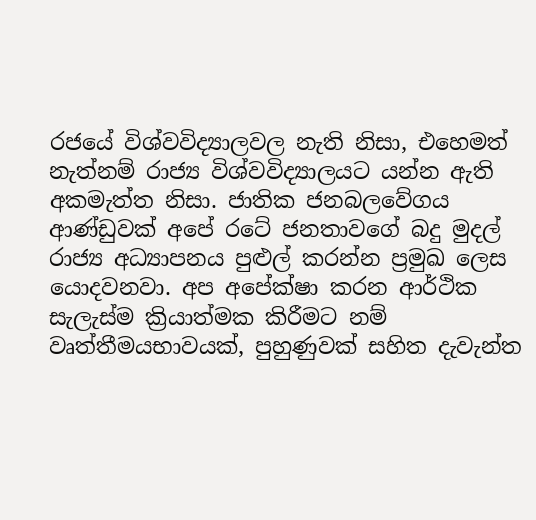රජයේ විශ්වවිද්‍යාලවල නැති නිසා, එහෙමත් නැත්නම් රාජ්‍ය විශ්වවිද්‍යාලයට යන්න ඇති අකමැත්ත නිසා. ජාතික ජනබලවේගය ආණ්ඩුවක් අපේ රටේ ජනතාවගේ බදු මුදල් රාජ්‍ය අධ්‍යාපනය පුළුල් කරන්න ප්‍රමුඛ ලෙස යොදවනවා. අප අපේක්ෂා කරන ආර්ථික සැලැස්ම ක්‍රියාත්මක කිරීමට නම් වෘත්තීමයභාවයක්, පුහුණුවක් සහිත දැවැන්ත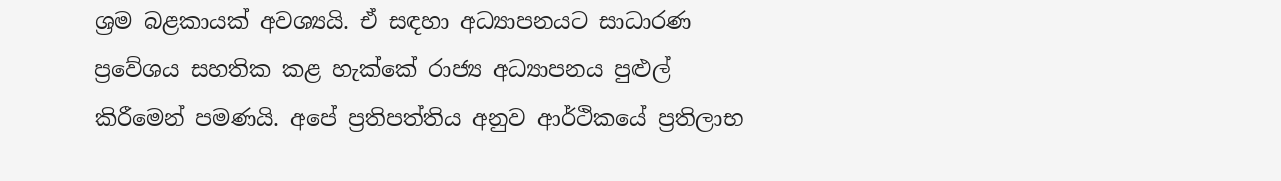ශ්‍රම බළකායක් අවශ්‍යයි. ඒ සඳහා අධ්‍යාපනයට සාධාරණ ප්‍රවේශය සහතික කළ හැක්කේ රාජ්‍ය අධ්‍යාපනය පුළුල් කිරීමෙන් පමණයි. අපේ ප්‍රතිපත්තිය අනුව ආර්ථිකයේ ප්‍රතිලාභ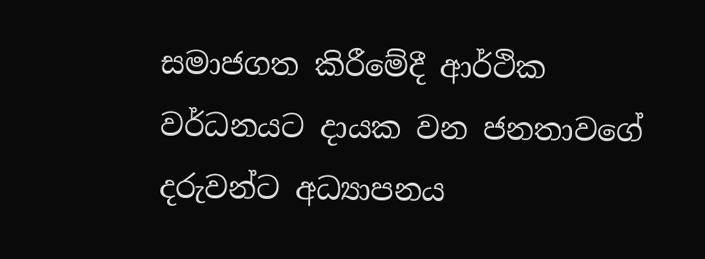සමාජගත කිරීමේදී ආර්ථික වර්ධනයට දායක වන ජනතාවගේ දරුවන්ට අධ්‍යාපනය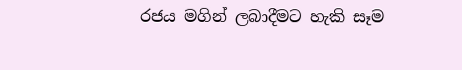රජය මගින් ලබාදීමට හැකි සෑම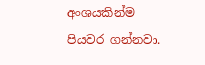අංශයකින්ම පියවර ගන්නවා.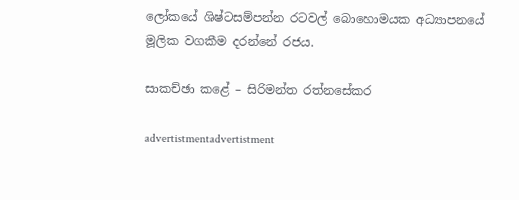ලෝකයේ ශිෂ්ටසම්පන්න රටවල් බොහොමයක අධ්‍යාපනයේ මූලික වගකීම දරන්නේ රජය.

සාකච්ඡා කළේ – සිරිමන්ත රත්නසේකර

advertistmentadvertistment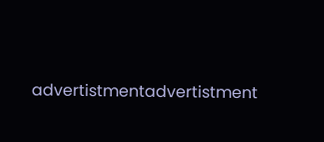advertistmentadvertistment